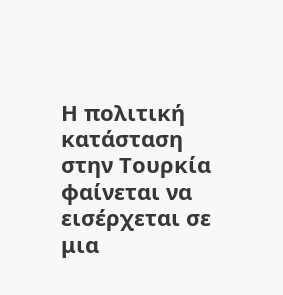Η πολιτική κατάσταση στην Τουρκία φαίνεται να εισέρχεται σε μια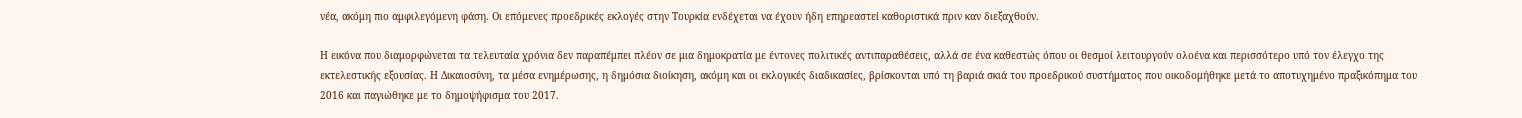νέα, ακόμη πιο αμφιλεγόμενη φάση. Οι επόμενες προεδρικές εκλογές στην Τουρκία ενδέχεται να έχουν ήδη επηρεαστεί καθοριστικά πριν καν διεξαχθούν.

Η εικόνα που διαμορφώνεται τα τελευταία χρόνια δεν παραπέμπει πλέον σε μια δημοκρατία με έντονες πολιτικές αντιπαραθέσεις, αλλά σε ένα καθεστώς όπου οι θεσμοί λειτουργούν ολοένα και περισσότερο υπό τον έλεγχο της εκτελεστικής εξουσίας. Η Δικαιοσύνη, τα μέσα ενημέρωσης, η δημόσια διοίκηση, ακόμη και οι εκλογικές διαδικασίες, βρίσκονται υπό τη βαριά σκιά του προεδρικού συστήματος που οικοδομήθηκε μετά το αποτυχημένο πραξικόπημα του 2016 και παγιώθηκε με το δημοψήφισμα του 2017.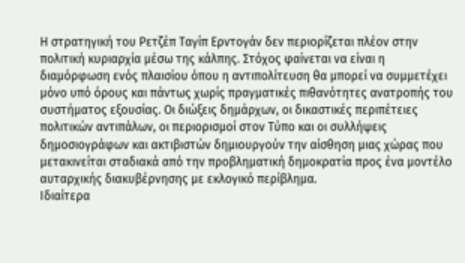Η στρατηγική του Ρετζέπ Ταγίπ Ερντογάν δεν περιορίζεται πλέον στην πολιτική κυριαρχία μέσω της κάλπης. Στόχος φαίνεται να είναι η διαμόρφωση ενός πλαισίου όπου η αντιπολίτευση θα μπορεί να συμμετέχει μόνο υπό όρους και πάντως χωρίς πραγματικές πιθανότητες ανατροπής του συστήματος εξουσίας. Οι διώξεις δημάρχων, οι δικαστικές περιπέτειες πολιτικών αντιπάλων, οι περιορισμοί στον Τύπο και οι συλλήψεις δημοσιογράφων και ακτιβιστών δημιουργούν την αίσθηση μιας χώρας που μετακινείται σταδιακά από την προβληματική δημοκρατία προς ένα μοντέλο αυταρχικής διακυβέρνησης με εκλογικό περίβλημα.
Ιδιαίτερα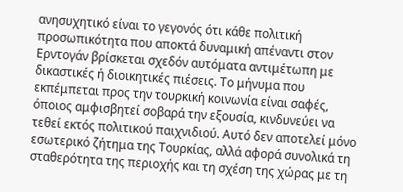ανησυχητικό είναι το γεγονός ότι κάθε πολιτική προσωπικότητα που αποκτά δυναμική απέναντι στον Ερντογάν βρίσκεται σχεδόν αυτόματα αντιμέτωπη με δικαστικές ή διοικητικές πιέσεις. Το μήνυμα που εκπέμπεται προς την τουρκική κοινωνία είναι σαφές, όποιος αμφισβητεί σοβαρά την εξουσία, κινδυνεύει να τεθεί εκτός πολιτικού παιχνιδιού. Αυτό δεν αποτελεί μόνο εσωτερικό ζήτημα της Τουρκίας, αλλά αφορά συνολικά τη σταθερότητα της περιοχής και τη σχέση της χώρας με τη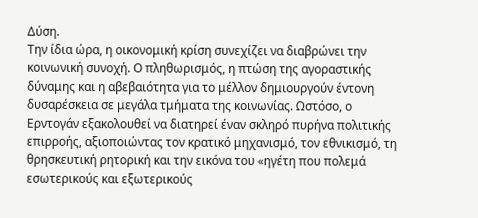Δύση.
Την ίδια ώρα, η οικονομική κρίση συνεχίζει να διαβρώνει την κοινωνική συνοχή. Ο πληθωρισμός, η πτώση της αγοραστικής δύναμης και η αβεβαιότητα για το μέλλον δημιουργούν έντονη δυσαρέσκεια σε μεγάλα τμήματα της κοινωνίας. Ωστόσο, ο Ερντογάν εξακολουθεί να διατηρεί έναν σκληρό πυρήνα πολιτικής επιρροής, αξιοποιώντας τον κρατικό μηχανισμό, τον εθνικισμό, τη θρησκευτική ρητορική και την εικόνα του «ηγέτη που πολεμά εσωτερικούς και εξωτερικούς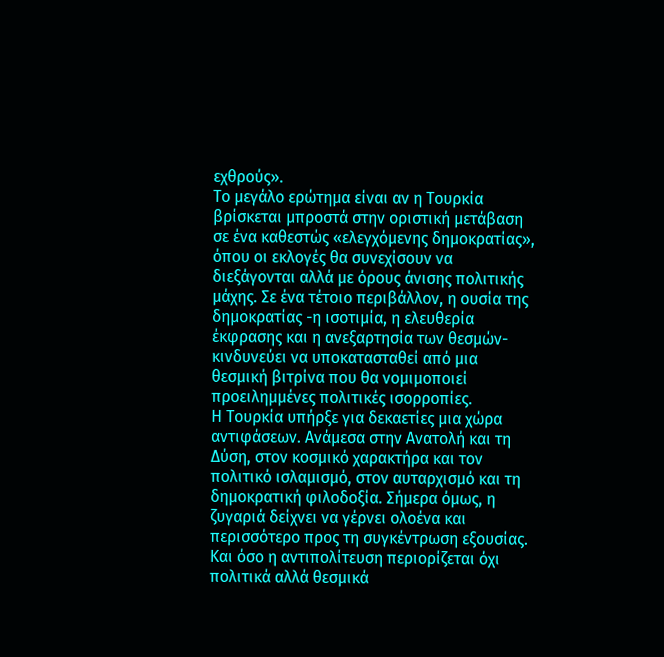εχθρούς».
Το μεγάλο ερώτημα είναι αν η Τουρκία βρίσκεται μπροστά στην οριστική μετάβαση σε ένα καθεστώς «ελεγχόμενης δημοκρατίας», όπου οι εκλογές θα συνεχίσουν να διεξάγονται αλλά με όρους άνισης πολιτικής μάχης. Σε ένα τέτοιο περιβάλλον, η ουσία της δημοκρατίας -η ισοτιμία, η ελευθερία έκφρασης και η ανεξαρτησία των θεσμών- κινδυνεύει να υποκατασταθεί από μια θεσμική βιτρίνα που θα νομιμοποιεί προειλημμένες πολιτικές ισορροπίες.
Η Τουρκία υπήρξε για δεκαετίες μια χώρα αντιφάσεων. Ανάμεσα στην Ανατολή και τη Δύση, στον κοσμικό χαρακτήρα και τον πολιτικό ισλαμισμό, στον αυταρχισμό και τη δημοκρατική φιλοδοξία. Σήμερα όμως, η ζυγαριά δείχνει να γέρνει ολοένα και περισσότερο προς τη συγκέντρωση εξουσίας. Και όσο η αντιπολίτευση περιορίζεται όχι πολιτικά αλλά θεσμικά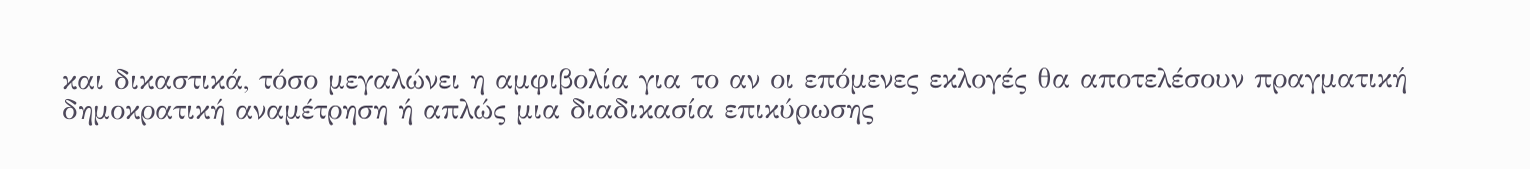και δικαστικά, τόσο μεγαλώνει η αμφιβολία για το αν οι επόμενες εκλογές θα αποτελέσουν πραγματική δημοκρατική αναμέτρηση ή απλώς μια διαδικασία επικύρωσης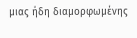μιας ήδη διαμορφωμένης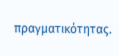πραγματικότητας.